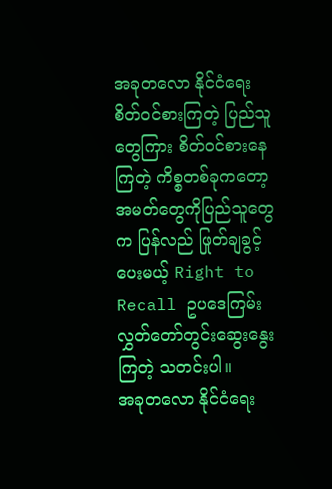အခုတလော နိုင်ငံရေး စိတ်ဝင်စားကြတဲ့ ပြည်သူတွေကြား စိတ်ဝင်စားနေကြတဲ့ ကိစ္စတစ်ခုကတော့ အမတ်တွေကိုပြည်သူတွေက ပြန်လည် ဖြုတ်ချခွင့်ပေးမယ့် Right to Recall ဥပဒေကြမ်း လွှတ်တော်တွင်းဆွေးနွေးကြတဲ့ သတင်းပါ။
အခုတလော နိုင်ငံရေး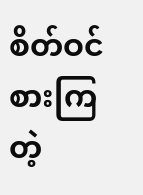စိတ်ဝင်စားကြတဲ့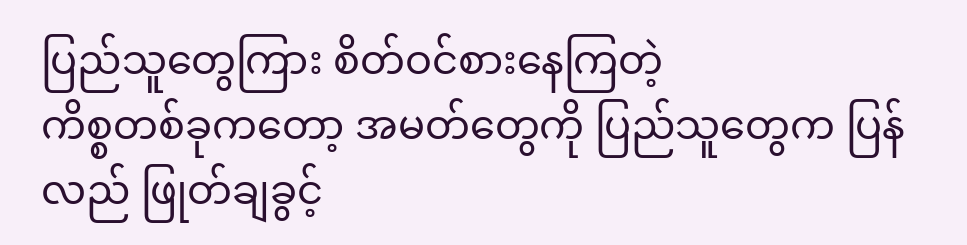ပြည်သူတွေကြား စိတ်ဝင်စားနေကြတဲ့
ကိစ္စတစ်ခုကတော့ အမတ်တွေကို ပြည်သူတွေက ပြန်လည် ဖြုတ်ချခွင့်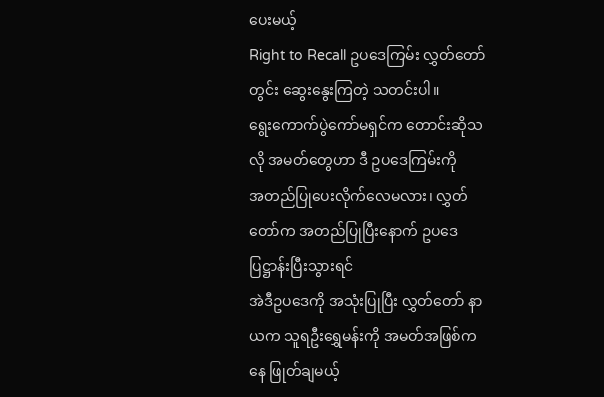ပေးမယ့်
Right to Recall ဥပဒေကြမ်း လွှတ်တော်တွင်း ဆွေးနွေးကြတဲ့ သတင်းပါ။
ရွေးကောက်ပွဲကော်မရှင်က တောင်းဆိုသလို အမတ်တွေဟာ ဒီ ဥပဒေကြမ်းကို
အတည်ပြုပေးလိုက်လေမလား၊ လွှတ်တော်က အတည်ပြုပြီးနောက် ဥပဒေ ပြဋ္ဌာန်းပြီးသွားရင်
အဲဒီဥပဒေကို အသုံးပြုပြီး လွှတ်တော် နာယက သူရဦးရွှေမန်းကို အမတ်အဖြစ်ကနေ ဖြုတ်ချမယ့်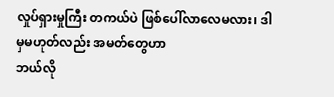လှုပ်ရှားမှုကြီး တကယ်ပဲ ဖြစ်ပေါ်လာလေမလား၊ ဒါမှမဟုတ်လည်း အမတ်တွေဟာ
ဘယ်လို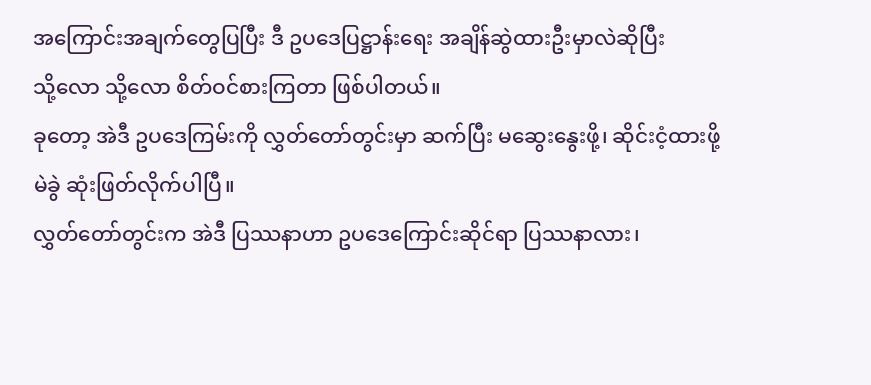အကြောင်းအချက်တွေပြပြီး ဒီ ဥပဒေပြဋ္ဌာန်းရေး အချိန်ဆွဲထားဦးမှာလဲဆိုပြီး
သို့လော သို့လော စိတ်ဝင်စားကြတာ ဖြစ်ပါတယ်။
ခုတော့ အဲဒီ ဥပဒေကြမ်းကို လွှတ်တော်တွင်းမှာ ဆက်ပြီး မဆွေးနွေးဖို့၊ ဆိုင်းငံ့ထားဖို့
မဲခွဲ ဆုံးဖြတ်လိုက်ပါပြီ။
လွှတ်တော်တွင်းက အဲဒီ ပြဿနာဟာ ဥပဒေကြောင်းဆိုင်ရာ ပြဿနာလား၊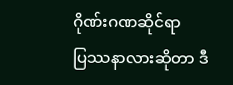ဂိုဏ်းဂဏဆိုင်ရာ
ပြဿနာလားဆိုတာ ဒီ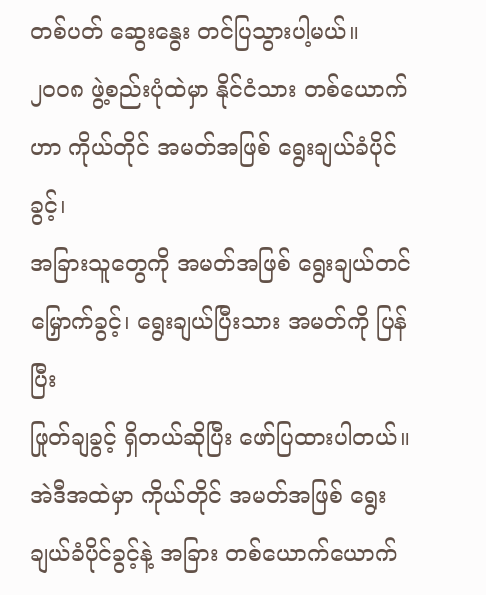တစ်ပတ် ဆွေးနွေး တင်ပြသွားပါ့မယ်။
၂၀၀၈ ဖွဲ့စည်းပုံထဲမှာ နိုင်ငံသား တစ်ယောက်ဟာ ကိုယ်တိုင် အမတ်အဖြစ် ရွေးချယ်ခံပိုင်ခွင့်၊
အခြားသူတွေကို အမတ်အဖြစ် ရွေးချယ်တင်မြှောက်ခွင့်၊ ရွေးချယ်ပြီးသား အမတ်ကို ပြန်ပြီး
ဖြုတ်ချခွင့် ရှိတယ်ဆိုပြီး ဖော်ပြထားပါတယ်။
အဲဒီအထဲမှာ ကိုယ်တိုင် အမတ်အဖြစ် ရွေးချယ်ခံပိုင်ခွင့်နဲ့ အခြား တစ်ယောက်ယောက်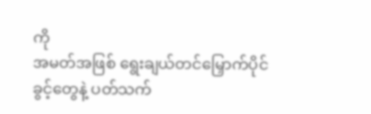ကို
အမတ်အဖြစ် ရွေးချယ်တင်မြှောက်ပိုင်ခွင့်တွေနဲ့ ပတ်သက်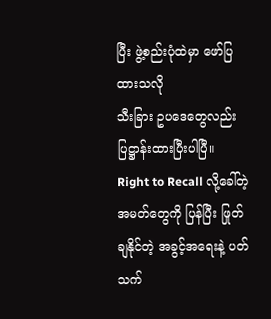ပြီး ဖွဲ့စည်းပုံထဲမှာ ဖော်ပြထားသလို
သီးခြား ဥပဒေတွေလည်း ပြဋ္ဌာန်းထားပြီးပါပြီ။
Right to Recall လို့ခေါ်တဲ့ အမတ်တွေကို ပြန်ပြီး ဖြုတ်ချနိုင်တဲ့ အခွင့်အရေးနဲ့ ပတ်သက်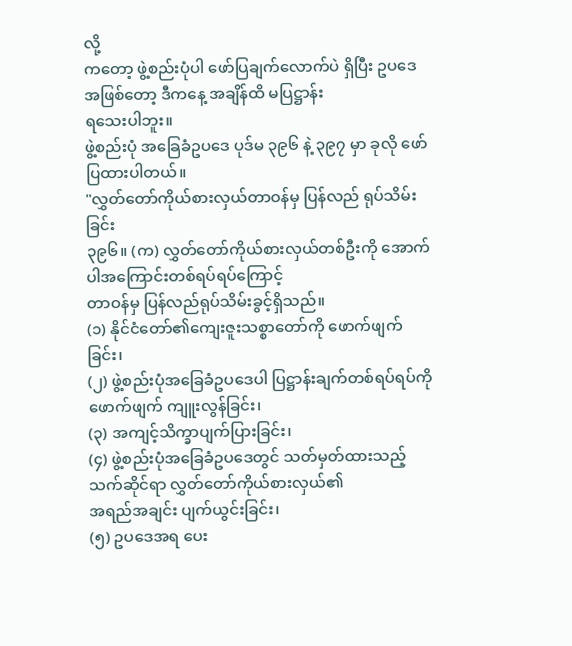လို့
ကတော့ ဖွဲ့စည်းပုံပါ ဖော်ပြချက်လောက်ပဲ ရှိပြီး ဥပဒေ အဖြစ်တော့ ဒီကနေ့ အချိန်ထိ မပြဋ္ဌာန်း
ရသေးပါဘူး။
ဖွဲ့စည်းပုံ အခြေခံဥပဒေ ပုဒ်မ ၃၉၆ နဲ့ ၃၉၇ မှာ ခုလို ဖော်ပြထားပါတယ်။
"လွှတ်တော်ကိုယ်စားလှယ်တာဝန်မှ ပြန်လည် ရုပ်သိမ်းခြင်း
၃၉၆။ (က) လွှတ်တော်ကိုယ်စားလှယ်တစ်ဦးကို အောက်ပါအကြောင်းတစ်ရပ်ရပ်ကြောင့်
တာဝန်မှ ပြန်လည်ရုပ်သိမ်းခွင့်ရှိသည်။
(၁) နိုင်ငံတော်၏ကျေးဇူးသစ္စာတော်ကို ဖောက်ဖျက်ခြင်း၊
(၂) ဖွဲ့စည်းပုံအခြေခံဥပဒေပါ ပြဋ္ဌာန်းချက်တစ်ရပ်ရပ်ကို ဖောက်ဖျက် ကျူးလွန်ခြင်း၊
(၃) အကျင့်သိက္ခာပျက်ပြားခြင်း၊
(၄) ဖွဲ့စည်းပုံအခြေခံဥပဒေတွင် သတ်မှတ်ထားသည့် သက်ဆိုင်ရာ လွှတ်တော်ကိုယ်စားလှယ်၏
အရည်အချင်း ပျက်ယွင်းခြင်း၊
(၅) ဥပဒေအရ ပေး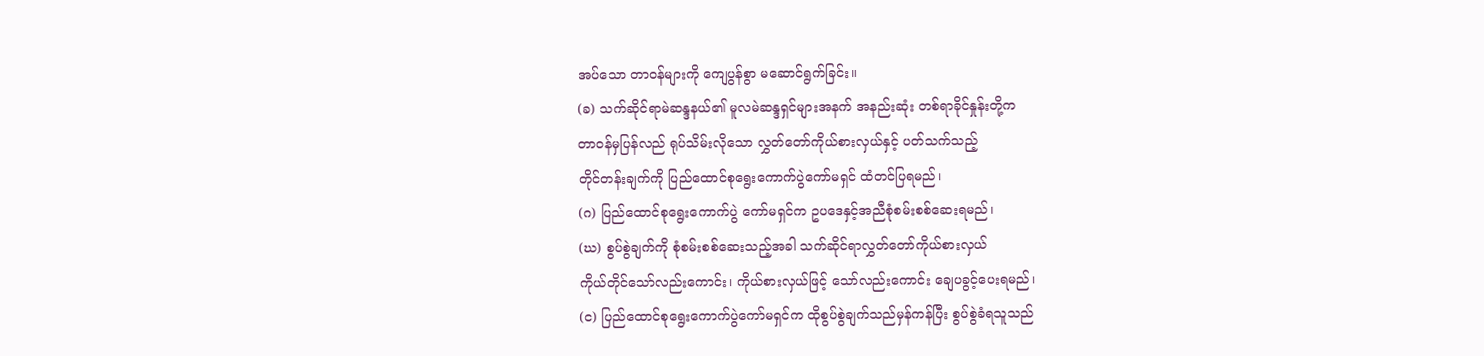အပ်သော တာဝန်များကို ကျေပွန်စွာ မဆောင်ရွက်ခြင်း။
(ခ) သက်ဆိုင်ရာမဲဆန္ဒနယ်၏ မူလမဲဆန္ဒရှင်များအနက် အနည်းဆုံး တစ်ရာခိုင်နှုန်းတို့က
တာဝန်မှပြန်လည် ရုပ်သိမ်းလိုသော လွှတ်တော်ကိုယ်စားလှယ်နှင့် ပတ်သက်သည့်
တိုင်တန်းချက်ကို ပြည်ထောင်စုရွေးကောက်ပွဲကော်မရှင် ထံတင်ပြရမည်၊
(ဂ) ပြည်ထောင်စုရွေးကောက်ပွဲ ကော်မရှင်က ဥပဒေနှင့်အညီစုံစမ်းစစ်ဆေးရမည်၊
(ဃ) စွပ်စွဲချက်ကို စုံစမ်းစစ်ဆေးသည့်အခါ သက်ဆိုင်ရာလွှတ်တော်ကိုယ်စားလှယ်
ကိုယ်တိုင်သော်လည်းကောင်း၊ ကိုယ်စားလှယ်ဖြင့် သော်လည်းကောင်း ချေပခွင့်ပေးရမည်၊
(င) ပြည်ထောင်စုရွေးကောက်ပွဲကော်မရှင်က ထိုစွပ်စွဲချက်သည်မှန်ကန်ပြီး စွပ်စွဲခံရသူသည်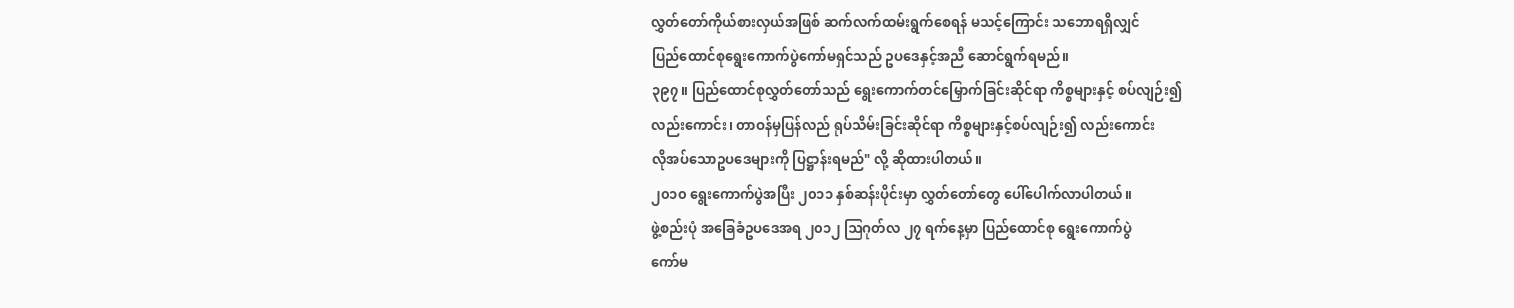လွှတ်တော်ကိုယ်စားလှယ်အဖြစ် ဆက်လက်ထမ်းရွက်စေရန် မသင့်ကြောင်း သဘောရရှိလျှင်
ပြည်ထောင်စုရွေးကောက်ပွဲကော်မရှင်သည် ဥပဒေနှင့်အညီ ဆောင်ရွက်ရမည်။
၃၉၇။ ပြည်ထောင်စုလွှတ်တော်သည် ရွေးကောက်တင်မြှောက်ခြင်းဆိုင်ရာ ကိစ္စများနှင့် စပ်လျဉ်း၍
လည်းကောင်း၊ တာဝန်မှပြန်လည် ရုပ်သိမ်းခြင်းဆိုင်ရာ ကိစ္စများနှင့်စပ်လျဉ်း၍ လည်းကောင်း
လိုအပ်သောဥပဒေများကို ပြဋ္ဌာန်းရမည်" လို့ ဆိုထားပါတယ်။
၂၀၁၀ ရွေးကောက်ပွဲအပြီး ၂၀၁၁ နှစ်ဆန်းပိုင်းမှာ လွှတ်တော်တွေ ပေါ်ပေါက်လာပါတယ်။
ဖွဲ့စည်းပုံ အခြေခံဥပဒေအရ ၂၀၁၂ ဩဂုတ်လ ၂၇ ရက်နေ့မှာ ပြည်ထောင်စု ရွေးကောက်ပွဲ
ကော်မ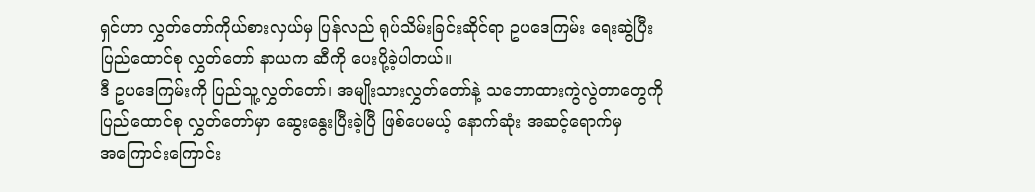ရှင်ဟာ လွှတ်တော်ကိုယ်စားလှယ်မှ ပြန်လည် ရုပ်သိမ်းခြင်းဆိုင်ရာ ဥပဒေကြမ်း ရေးဆွဲပြီး
ပြည်ထောင်စု လွှတ်တော် နာယက ဆီကို ပေးပို့ခဲ့ပါတယ်။
ဒီ ဥပဒေကြမ်းကို ပြည်သူ့လွှတ်တော်၊ အမျိုးသားလွှတ်တော်နဲ့ သဘောထားကွဲလွဲတာတွေကို
ပြည်ထောင်စု လွှတ်တော်မှာ ဆွေးနွေးပြီးခဲ့ပြီ ဖြစ်ပေမယ့် နောက်ဆုံး အဆင့်ရောက်မှ
အကြောင်းကြောင်း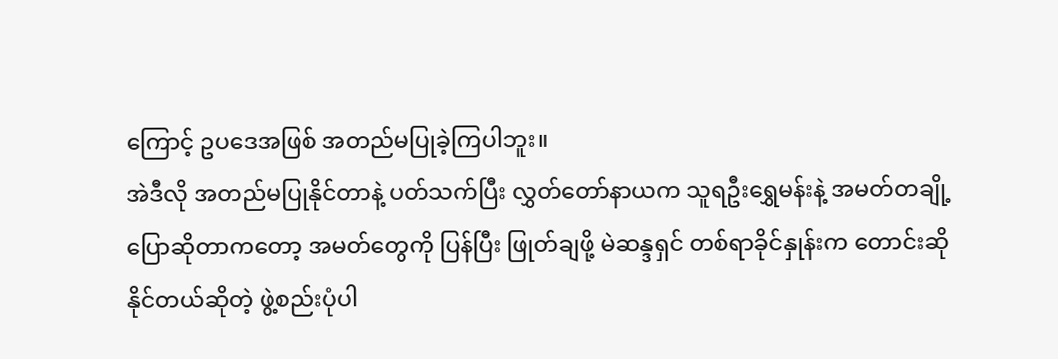ကြောင့် ဥပဒေအဖြစ် အတည်မပြုခဲ့ကြပါဘူး။
အဲဒီလို အတည်မပြုနိုင်တာနဲ့ ပတ်သက်ပြီး လွှတ်တော်နာယက သူရဦးရွှေမန်းနဲ့ အမတ်တချို့
ပြောဆိုတာကတော့ အမတ်တွေကို ပြန်ပြီး ဖြုတ်ချဖို့ မဲဆန္ဒရှင် တစ်ရာခိုင်နှုန်းက တောင်းဆို
နိုင်တယ်ဆိုတဲ့ ဖွဲ့စည်းပုံပါ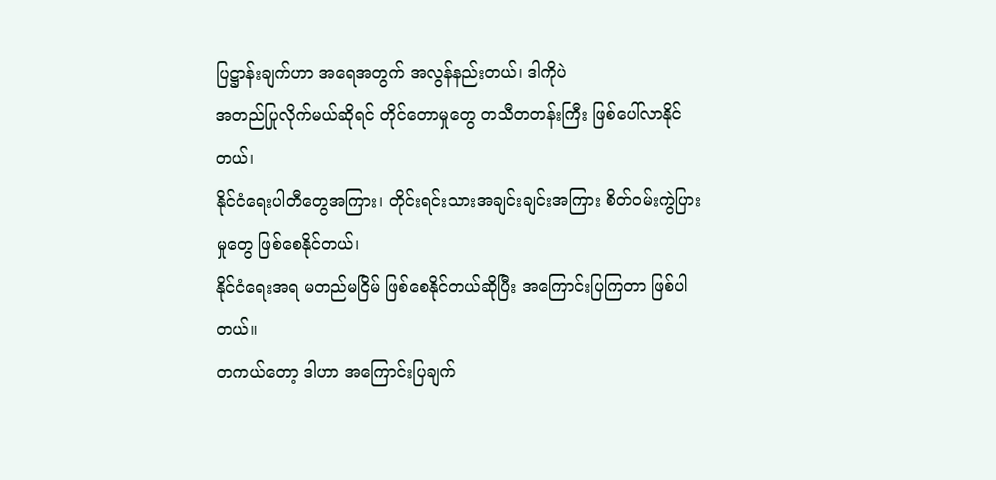ပြဋ္ဌာန်းချက်ဟာ အရေအတွက် အလွန်နည်းတယ်၊ ဒါကိုပဲ
အတည်ပြုလိုက်မယ်ဆိုရင် တိုင်တောမှုတွေ တသီတတန်းကြီး ဖြစ်ပေါ်လာနိုင်တယ်၊
နိုင်ငံရေးပါတီတွေအကြား၊ တိုင်းရင်းသားအချင်းချင်းအကြား စိတ်ဝမ်းကွဲပြားမှုတွေ ဖြစ်စေနိုင်တယ်၊
နိုင်ငံရေးအရ မတည်မငြိမ် ဖြစ်စေနိုင်တယ်ဆိုပြီး အကြောင်းပြကြတာ ဖြစ်ပါတယ်။
တကယ်တော့ ဒါဟာ အကြောင်းပြချက်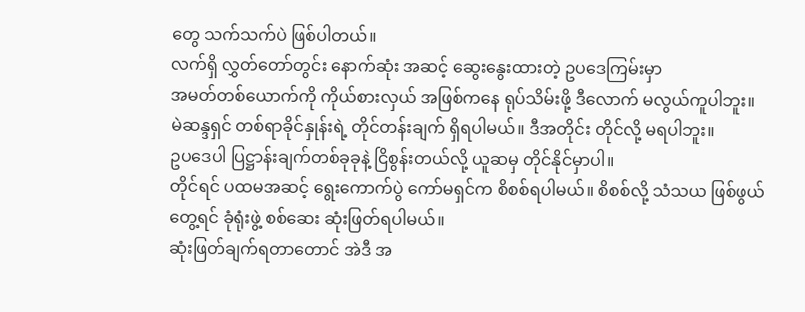တွေ သက်သက်ပဲ ဖြစ်ပါတယ်။
လက်ရှိ လွှတ်တော်တွင်း နောက်ဆုံး အဆင့် ဆွေးနွေးထားတဲ့ ဥပဒေကြမ်းမှာ
အမတ်တစ်ယောက်ကို ကိုယ်စားလှယ် အဖြစ်ကနေ ရုပ်သိမ်းဖို့ ဒီလောက် မလွယ်ကူပါဘူး။
မဲဆန္ဒရှင် တစ်ရာခိုင်နှုန်းရဲ့ တိုင်တန်းချက် ရှိရပါမယ်။ ဒီအတိုင်း တိုင်လို့ မရပါဘူး။
ဥပဒေပါ ပြဋ္ဌာန်းချက်တစ်ခုခုနဲ့ ငြိစွန်းတယ်လို့ ယူဆမှ တိုင်နိုင်မှာပါ။
တိုင်ရင် ပထမအဆင့် ရွေးကောက်ပွဲ ကော်မရှင်က စိစစ်ရပါမယ်။ စိစစ်လို့ သံသယ ဖြစ်ဖွယ်
တွေ့ရင် ခုံရုံးဖွဲ့ စစ်ဆေး ဆုံးဖြတ်ရပါမယ်။
ဆုံးဖြတ်ချက်ရတာတောင် အဲဒီ အ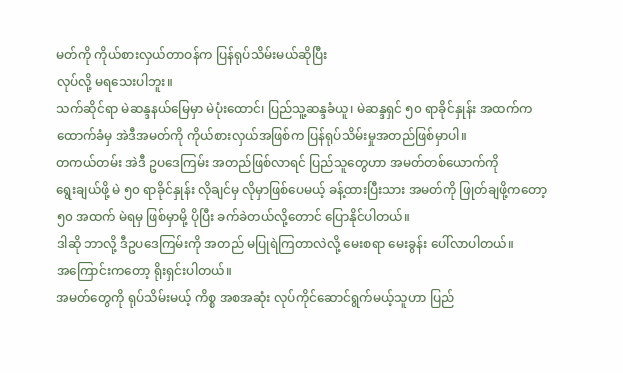မတ်ကို ကိုယ်စားလှယ်တာဝန်က ပြန်ရုပ်သိမ်းမယ်ဆိုပြီး
လုပ်လို့ မရသေးပါဘူး။
သက်ဆိုင်ရာ မဲဆန္ဒနယ်မြေမှာ မဲပုံးထောင်၊ ပြည်သူ့ဆန္ဒခံယူ၊ မဲဆန္ဒရှင် ၅၀ ရာခိုင်နှုန်း အထက်က
ထောက်ခံမှ အဲဒီအမတ်ကို ကိုယ်စားလှယ်အဖြစ်က ပြန်ရုပ်သိမ်းမှုအတည်ဖြစ်မှာပါ။
တကယ်တမ်း အဲဒီ ဥပဒေကြမ်း အတည်ဖြစ်လာရင် ပြည်သူတွေဟာ အမတ်တစ်ယောက်ကို
ရွေးချယ်ဖို့ မဲ ၅၀ ရာခိုင်နှုန်း လိုချင်မှ လိုမှာဖြစ်ပေမယ့် ခန့်ထားပြီးသား အမတ်ကို ဖြုတ်ချဖို့ကတော့
၅၀ အထက် မဲရမှ ဖြစ်မှာမို့ ပိုပြီး ခက်ခဲတယ်လို့တောင် ပြောနိုင်ပါတယ်။
ဒါဆို ဘာလို့ ဒီဥပဒေကြမ်းကို အတည် မပြုရဲကြတာလဲလို့ မေးစရာ မေးခွန်း ပေါ်လာပါတယ်။
အကြောင်းကတော့ ရိုးရှင်းပါတယ်။
အမတ်တွေကို ရုပ်သိမ်းမယ့် ကိစ္စ အစအဆုံး လုပ်ကိုင်ဆောင်ရွက်မယ့်သူဟာ ပြည်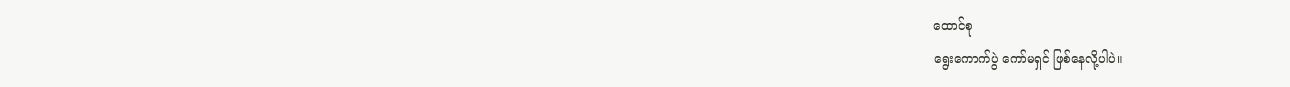ထောင်စု
ရွေးကောက်ပွဲ ကော်မရှင် ဖြစ်နေလို့ပါပဲ။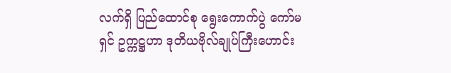လက်ရှိ ပြည်ထောင်စု ရွေးကောက်ပွဲ ကော်မရှင် ဥက္ကဋ္ဌဟာ ဒုတိယဗိုလ်ချုပ်ကြီးဟောင်း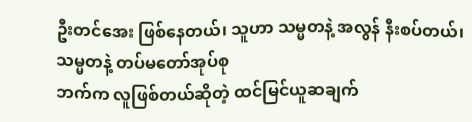ဦးတင်အေး ဖြစ်နေတယ်၊ သူဟာ သမ္မတနဲ့ အလွန် နီးစပ်တယ်၊ သမ္မတနဲ့ တပ်မတော်အုပ်စု
ဘက်က လူဖြစ်တယ်ဆိုတဲ့ ထင်မြင်ယူဆချက်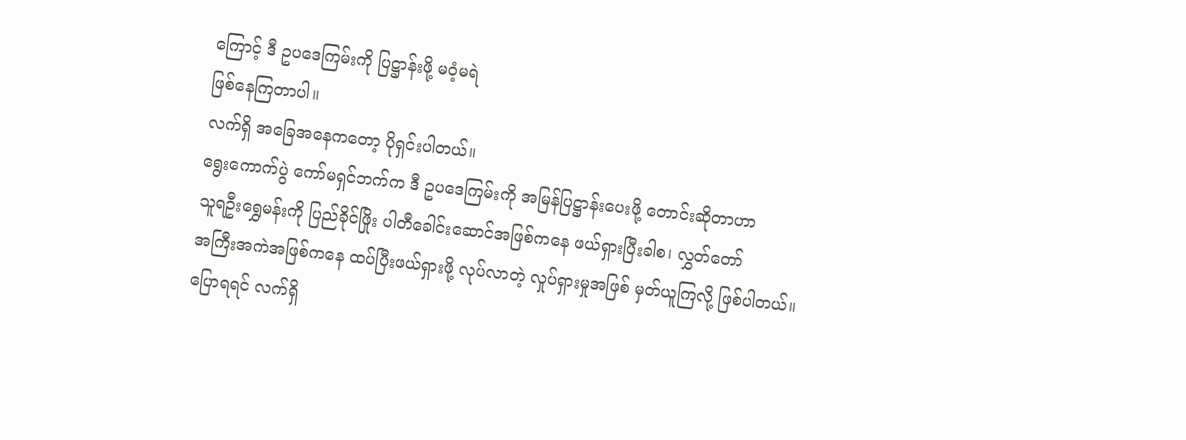ကြောင့် ဒီ ဥပဒေကြမ်းကို ပြဋ္ဌာန်းဖို့ မဝံ့မရဲ
ဖြစ်နေကြတာပါ။
လက်ရှိ အခြေအနေကတော့ ပိုရှင်းပါတယ်။
ရွေးကောက်ပွဲ ကော်မရှင်ဘက်က ဒီ ဥပဒေကြမ်းကို အမြန်ပြဋ္ဌာန်းပေးဖို့ တောင်းဆိုတာဟာ
သူရဦးရွှေမန်းကို ပြည်ခိုင်ဖြိုး ပါတီခေါင်းဆောင်အဖြစ်ကနေ ဖယ်ရှားပြီးခါစ၊ လွှတ်တော်
အကြီးအကဲအဖြစ်ကနေ ထပ်ပြီးဖယ်ရှားဖို့ လုပ်လာတဲ့ လှုပ်ရှားမှုအဖြစ် မှတ်ယူကြလို့ ဖြစ်ပါတယ်။
ပြောရရင် လက်ရှိ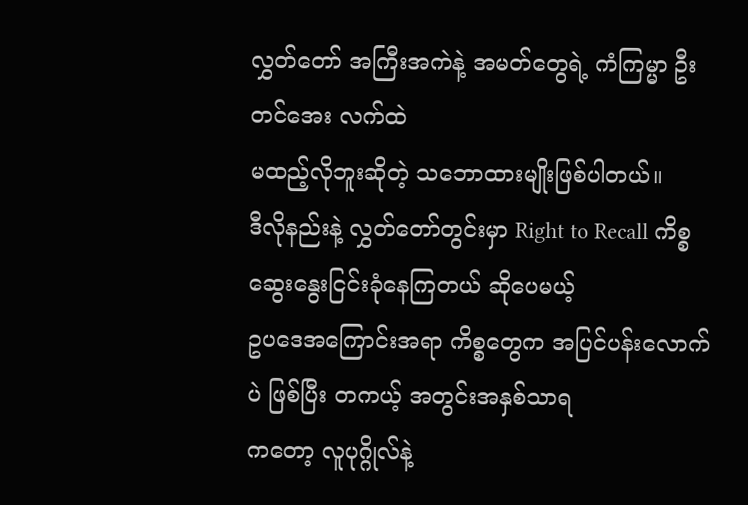လွှတ်တော် အကြီးအကဲနဲ့ အမတ်တွေရဲ့ ကံကြမ္မာ ဦးတင်အေး လက်ထဲ
မထည့်လိုဘူးဆိုတဲ့ သဘောထားမျိုးဖြစ်ပါတယ်။
ဒီလိုနည်းနဲ့ လွှတ်တော်တွင်းမှာ Right to Recall ကိစ္စ ဆွေးနွေးငြင်းခုံနေကြတယ် ဆိုပေမယ့်
ဥပဒေအကြောင်းအရာ ကိစ္စတွေက အပြင်ပန်းလောက်ပဲ ဖြစ်ပြီး တကယ့် အတွင်းအနှစ်သာရ
ကတော့ လူပုဂ္ဂိုလ်နဲ့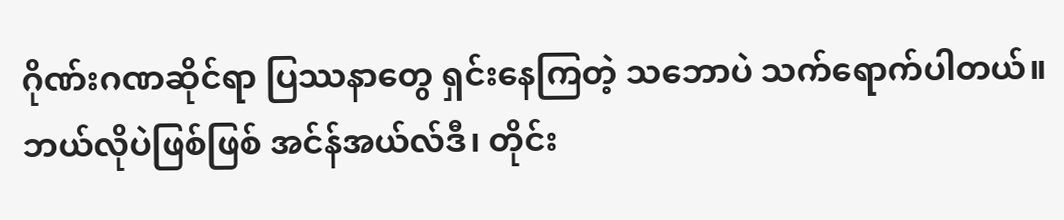ဂိုဏ်းဂဏဆိုင်ရာ ပြဿနာတွေ ရှင်းနေကြတဲ့ သဘောပဲ သက်ရောက်ပါတယ်။
ဘယ်လိုပဲဖြစ်ဖြစ် အင်န်အယ်လ်ဒီ၊ တိုင်း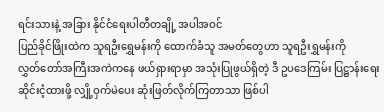ရင်းသားနဲ့ အခြား နိုင်ငံရေးပါတီတချို့ အပါအဝင်
ပြည်ခိုင်ဖြိုးထဲက သူရဦးရွှေမန်းကို ထောက်ခံသူ အမတ်တွေဟာ သူရဦးရွှမန်းကို
လွှတ်တော်အကြီးအကဲကနေ ဖယ်ရှားရာမှာ အသုံးပြုဖွယ်ရှိတဲ့ ဒီ ဥပဒေကြမ်း ပြဋ္ဌာန်းရေး
ဆိုင်းငံ့ထားဖို့ လျှို့ဝှက်မဲပေး ဆုံးဖြတ်လိုက်ကြတာသာ ဖြစ်ပါ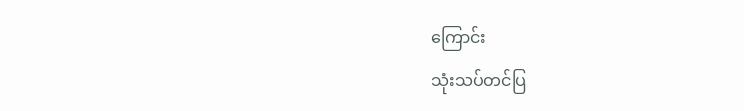ကြောင်း
သုံးသပ်တင်ပြ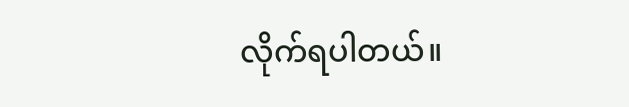လိုက်ရပါတယ်။